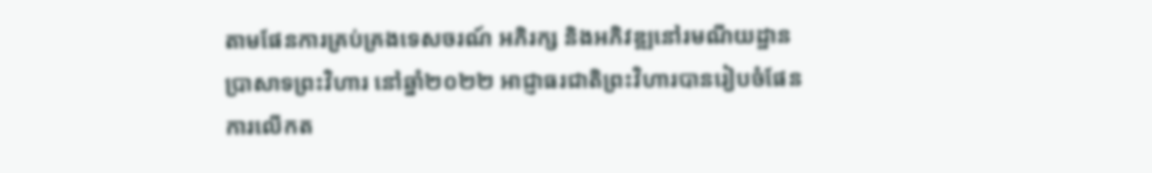តាមផែនការគ្រប់គ្រងទេសចរណ៍ អភិរក្ស និងអភិវឌ្ឍនៅរមណីយដ្ឋានប្រាសាទព្រះវិហារ នៅឆ្នាំ២០២២ អាជ្ញាធរជាតិព្រះវិហារបានរៀបចំផែនការលើកត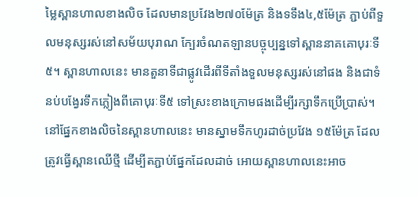ម្លៃស្ពានហាលខាងលិច ដែលមានប្រវែង២៧០ម៉ែត្រ និងទទឹង៤,៥ម៉ែត្រ ភ្ជាប់ពីទួលមនុស្សរស់នៅសម័យបុរាណ ក្បែរចំណតឡានបច្ចុប្បន្នទៅស្ពាននាគគោបុរៈទី៥។ ស្ពានហាលនេះ មានតួនាទីជាផ្លូវដើរពីទីតាំងទួលមនុស្សរស់នៅផង និងជាទំនប់បង្វែរទឹកភ្លៀងពីគោបុរៈទី៥ ទៅស្រះខាងក្រោមផងដើម្បីរក្សាទឹកប្រើប្រាស់។ នៅផ្នែកខាងលិចនៃស្ពានហាលនេះ មានស្នាមទឹកហូរដាច់ប្រវែង ១៥ម៉ែត្រ ដែលត្រូវធ្វើស្ពានឈើថ្មី ដើម្បីតភ្ជាប់ផ្នែកដែលដាច់ អោយស្ពានហាលនេះអាច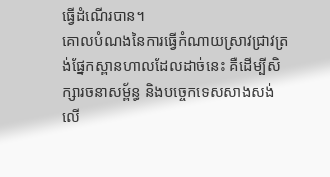ធ្វើដំណើរបាន។
គោលបំណងនៃការធ្វើកំណាយស្រាវជ្រាវត្រង់ផ្នែកស្ពានហាលដែលដាច់នេះ គឺដើម្បីសិក្សារចនាសម្ព័ន្ធ និងបច្ចេកទេសសាងសង់ លើ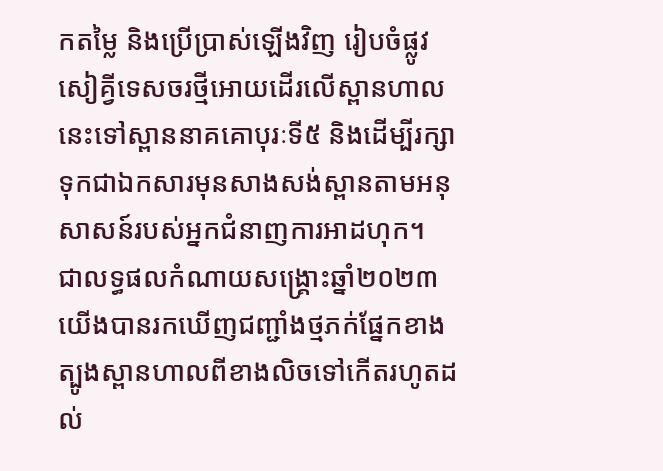កតម្លៃ និងប្រើប្រាស់ឡើងវិញ រៀបចំផ្លូវសៀគ្វីទេសចរថ្មីអោយដើរលើស្ពានហាលនេះទៅស្ពាននាគគោបុរៈទី៥ និងដើម្បីរក្សាទុកជាឯកសារមុនសាងសង់ស្ពានតាមអនុសាសន៍របស់អ្នកជំនាញការអាដហុក។
ជាលទ្ធផលកំណាយសង្គ្រោះឆ្នាំ២០២៣ យើងបានរកឃើញជញ្ជាំងថ្មភក់ផ្នែកខាងត្បូងស្ពានហាលពីខាងលិចទៅកើតរហូតដល់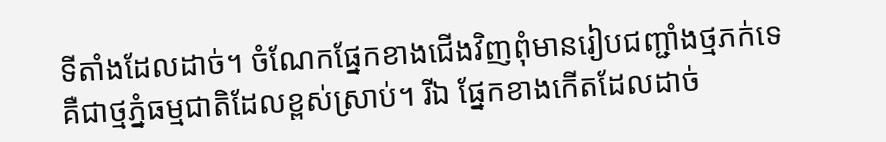ទីតាំងដែលដាច់។ ចំណែកផ្នែកខាងជើងវិញពុំមានរៀបជញ្ជាំងថ្មភក់ទេ គឺជាថ្មភ្នំធម្មជាតិដែលខ្ពស់ស្រាប់។ រីឯ ផ្នែកខាងកើតដែលដាច់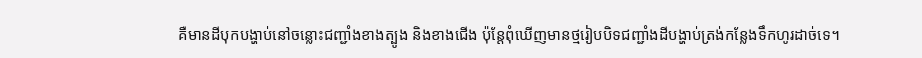គឺមានដីបុកបង្ហាប់នៅចន្លោះជញ្ជាំងខាងត្បូង និងខាងជើង ប៉ុន្តែពុំឃើញមានថ្មរៀបបិទជញ្ជាំងដីបង្ហាប់ត្រង់កន្លែងទឹកហូរដាច់ទេ។